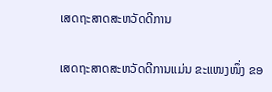ເສດຖະສາດສະຫວັດດີການ

ເສດຖະສາດສະຫວັດດີການແມ່ນ ຂະແໜງໜຶ່ງ ຂອ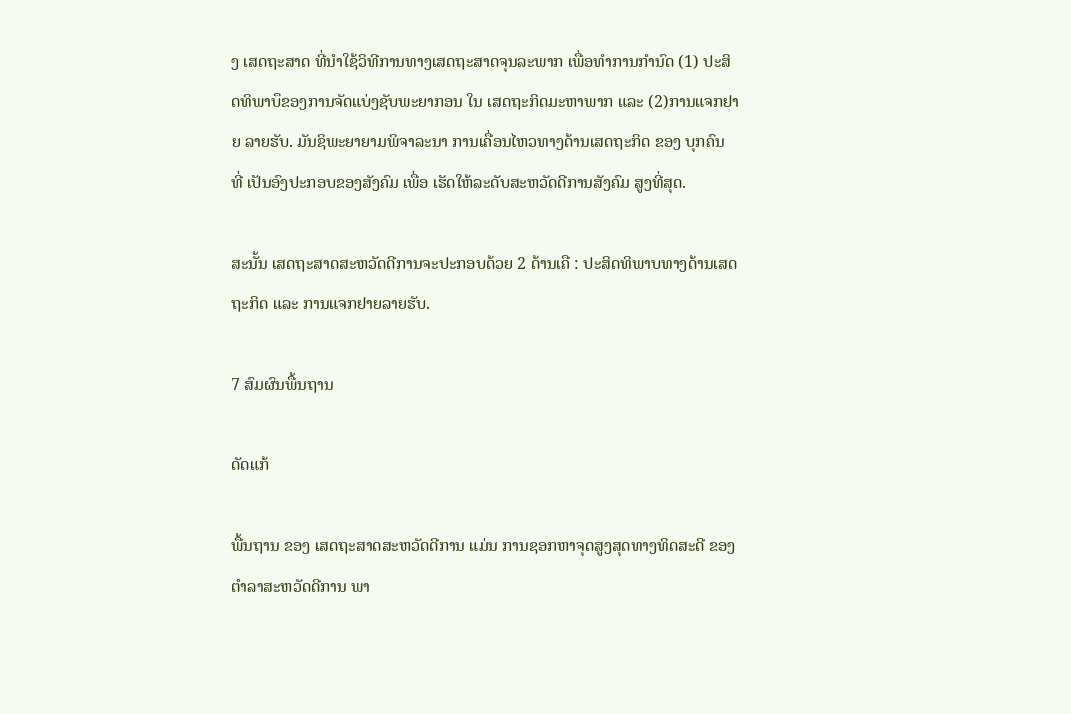ງ ເສດຖະສາດ ທີ່ນຳໃຊ້ວິທີການທາງເສດຖະສາດຈຸນລະພາກ ເພື່ອທຳການກຳນົດ (1) ປະສິດທິພາບຶຂອງການຈັດແບ່ງຊັບພະຍາກອນ ໃນ ເສດຖະກິດມະຫາພາກ ແລະ (2)ການແຈກຢາຍ ລາຍຮັບ. ມັນຊິພະຍາຍາມພິຈາລະນາ ການເຄື່ອນໄຫວທາງດ້ານເສດຖະກິດ ຂອງ ບຸກຄົນ ທີ່ ເປັນອົງປະກອບຂອງສັງຄົມ ເພື່ອ ເຮັດໃຫ້ລະດັບສະຫວັດດີການສັງຄົມ ສູງທີ່ສຸດ.

ສະນັ້ນ ເສດຖະສາດສະຫວັດດີການຈະປະກອບດ້ວຍ 2 ດ້ານເຄື : ປະສິດທິພາບທາງດ້ານເສດຖະກິດ ແລະ ການແຈກຢາຍລາຍຮັບ.

7 ສົມຜົນພື້ນຖານ

ດັດແກ້

ພື້ນຖານ ຂອງ ເສດຖະສາດສະຫວັດດີການ ແມ່ນ ການຊອກຫາຈຸດສູງສຸດທາງທິດສະດີ ຂອງ ຕຳລາສະຫວັດດີການ ພາ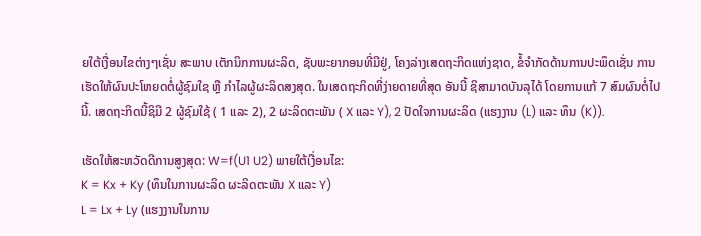ຍໃຕ້ເງື່ອນໄຂຕ່າງໆເຊັ່ນ ສະພາບ ເຕັກນິກການຜະລິດ, ຊັບພະຍາກອນທີ່ມີຢູ່, ໂຄງລ່າງເສດຖະກິດແຫ່ງຊາດ, ຂໍ້ຈຳກັດດ້ານການປະພຶດເຊັ່ນ ການເຮັດໃຫ້ຜົນປະໂຫຍດຕໍ່ຜູ້ຊົມໃຊ ຫຼື ກຳໄລຜູ້ຜະລິດສງສຸດ. ໃນເສດຖະກິດທີ່ງ່າຍດາຍທີ່ສຸດ ອັນນີ້ ຊິສາມາດບັນລຸໄດ້ ໂດຍການແກ້ 7 ສົມຜົນຕໍ່ໄປນີ້. ເສດຖະກິດນີ້ຊິມີ 2 ຜູ້ຊົມໃຊ້ ( 1 ແລະ 2), 2 ຜະລິດຕະພັນ ( X ແລະ Y), 2 ປັດໃຈການຜະລິດ (ແຮງງານ (L) ແລະ ທຶນ (K)).

ເຮັດໃຫ້ສະຫວັດດີການສູງສຸດ: W=f(U1 U2) ພາຍໃຕ້ເງື່ອນໄຂ:
K = Kx + Ky (ທຶນໃນການຜະລິດ ຜະລິດຕະພັນ X ແລະ Y)
L = Lx + Ly (ແຮງງານໃນການ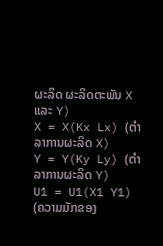ຜະລິດ ຜະລິດຕະພັນ X ແລະ Y)
X = X(Kx Lx) (ຕຳລາການຜະລິດ X)
Y = Y(Ky Ly) (ຕຳລາການຜະລິດ Y)
U1 = U1(X1 Y1) (ຄວາມມັກຂອງ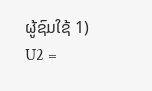ຜູ້ຊົມໃຊ້ 1)
U2 =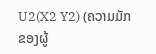U2(X2 Y2) (ຄວາມມັກຂອງຜູ້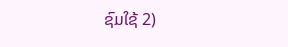ຊົມໃຊ້ 2)